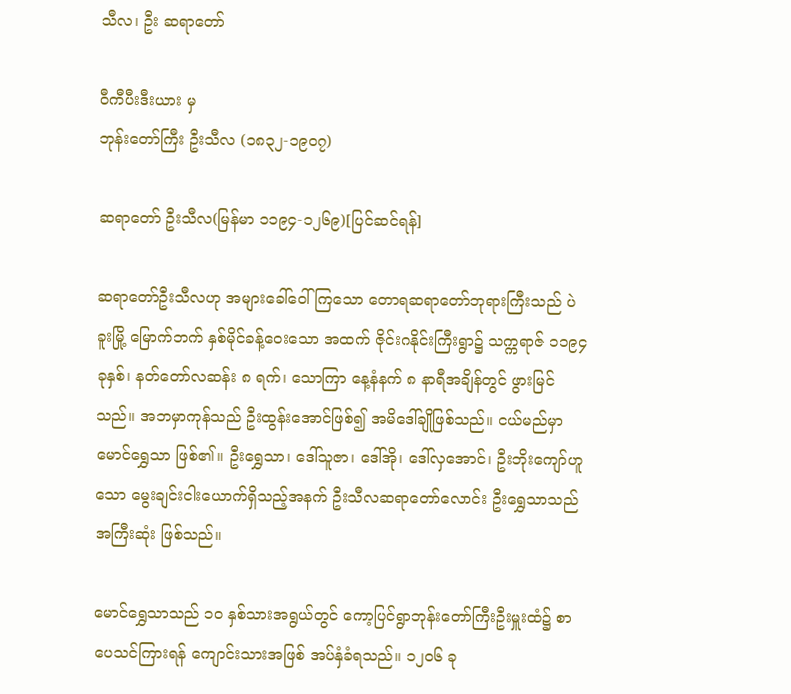သီလ၊ ဦး ဆရာတော်

ဝီကီပီးဒီးယား မှ
ဘုန်းတော်ကြီး ဦးသီလ (၁၈၃၂-၁၉၀၇)

ဆရာတော် ဦးသီလ(မြန်မာ ၁၁၉၄-၁၂၆၉)[ပြင်ဆင်ရန်]

ဆရာတော်ဦးသီလဟု အများခေါ်ဝေါ်ကြသော တောရဆရာတော်ဘုရားကြီးသည် ပဲခူးမြို့ မြောက်ဘက် နှစ်မိုင်ခန့်ဝေးသော အထက် ဇိုင်းဂနိုင်းကြီးရွာ၌ သက္ကရာဇ် ၁၁၉၄ ခုနှစ်၊ နတ်တော်လဆန်း ၈ ရက်၊ သောကြာ နေ့နံနက် ၈ နာရီအချိန်တွင် ဖွားမြင်သည်။ အဘမှာကုန်သည် ဦးထွန်းအောင်ဖြစ်၍ အမိဒေါ်ချိုဖြစ်သည်။ ငယ်မည်မှာ မောင်ရွှေသာ ဖြစ်၏။ ဦးရွှေသာ၊ ဒေါ်သူဇာ၊ ဒေါ်အို၊ ဒေါ်လှအောင်၊ ဦးဘိုးကျော်ဟူသော မွေးချင်းငါးယောက်ရှိသည့်အနက် ဦးသီလဆရာတော်လောင်း ဦးရွှေသာသည် အကြီးဆုံး ဖြစ်သည်။

မောင်ရွှေသာသည် ၁ဝ နှစ်သားအရွယ်တွင် ကော့ပြင်ရွာဘုန်းတော်ကြီးဦးမှူးထံ၌ စာပေသင်ကြားရန် ကျောင်းသားအဖြစ် အပ်နှံခံရသည်။ ၁၂ဝ၆ ခု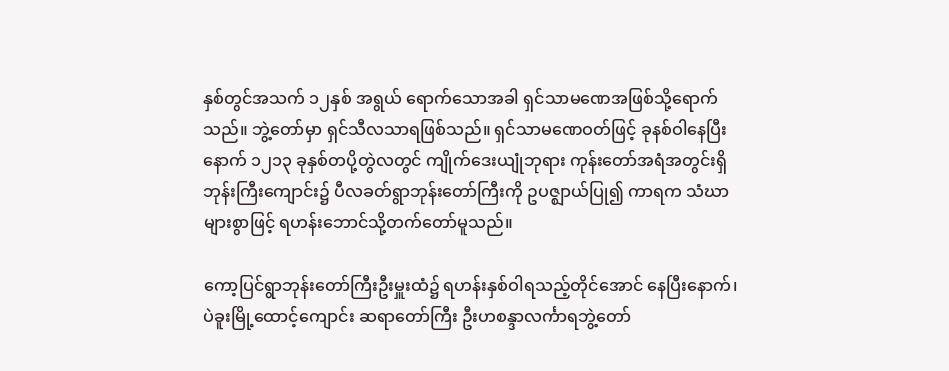နှစ်တွင်အသက် ၁၂နှစ် အရွယ် ရောက်သောအခါ ရှင်သာမဏေအဖြစ်သို့ရောက်သည်။ ဘွဲ့တော်မှာ ရှင်သီလသာရဖြစ်သည်။ ရှင်သာမဏေဝတ်ဖြင့် ခုနစ်ဝါနေပြီးနောက် ၁၂၁၃ ခုနှစ်တပို့တွဲလတွင် ကျိုက်ဒေးယျုံဘုရား ကုန်းတော်အရံအတွင်းရှိ ဘုန်းကြီးကျောင်း၌ ပီလခတ်ရွာဘုန်းတော်ကြီးကို ဥပဇ္ဈာယ်ပြု၍ ကာရက သံဃာများစွာဖြင့် ရဟန်းဘောင်သို့တက်တော်မူသည်။

ကော့ပြင်ရွာဘုန်းတော်ကြီးဦးမှူးထံ၌ ရဟန်းနှစ်ဝါရသည့်တိုင်အောင် နေပြီးနောက်၊ ပဲခူးမြို့ထောင့်ကျောင်း ဆရာတော်ကြီး ဦးဟစန္ဒာလင်္ကာရဘွဲ့တော်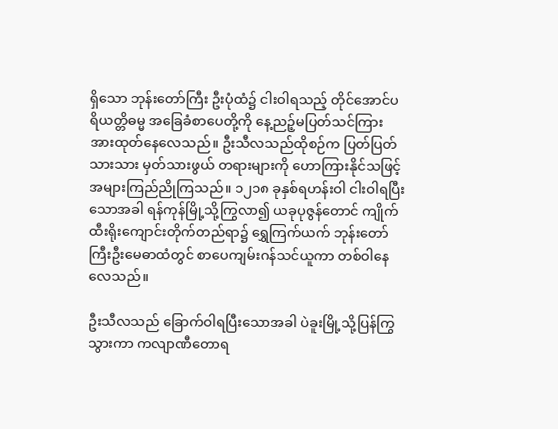ရှိသော ဘုန်းတော်ကြီး ဦးပုံထံ၌ ငါးဝါရသည့် တိုင်အောင်ပရိယတ္တိဓမ္မ အခြေခံစာပေတို့ကို နေ့ညဉ့်မပြတ်သင်ကြား အားထုတ်နေလေသည်။ ဦးသီလသည်ထိုစဉ်က ပြတ်ပြတ်သားသား မှတ်သားဖွယ် တရားများကို ဟောကြားနိုင်သဖြင့် အများကြည်ညိုကြသည်။ ၁၂၁၈ ခုနှစ်ရဟန်းဝါ ငါးဝါရပြီးသောအခါ ရန်ကုန်မြို့သို့ကြွလာ၍ ယခုပုဇွန်တောင် ကျိုက်ထီးရိုးကျောင်းတိုက်တည်ရာ၌ ရွှေကြက်ယက် ဘုန်းတော်ကြီးဦးမေဓာထံတွင် စာပေကျမ်းဂန်သင်ယူကာ တစ်ဝါနေလေသည်။

ဦးသီလသည် ခြောက်ဝါရပြီးသောအခါ ပဲခူးမြို့သို့ပြန်ကြွသွားကာ ကလျာဏီတောရ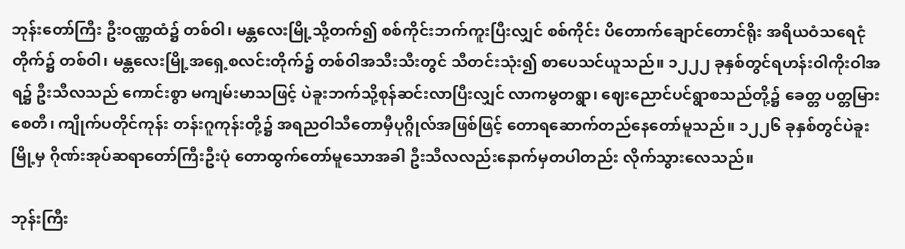ဘုန်းတော်ကြီး ဦးဝဏ္ဏထံ၌ တစ်ဝါ၊ မန္တလေးမြို့သို့တက်၍ စစ်ကိုင်းဘက်ကူးပြီးလျှင် စစ်ကိုင်း ပိတောက်ချောင်တောင်ရိုး အရိယဝံသရေငုံတိုက်၌ တစ်ဝါ၊ မန္တလေးမြို့အရှေ့စလင်းတိုက်၌ တစ်ဝါအသီးသီးတွင် သီတင်းသုံး၍ စာပေသင်ယူသည်။ ၁၂၂၂ ခုနှစ်တွင်ရဟန်းဝါကိုးဝါအရ၌ ဦးသီလသည် ကောင်းစွာ မကျမ်းမာသဖြင့် ပဲခူးဘက်သို့စုန်ဆင်းလာပြီးလျှင် လာကမွတရွာ၊ ဈေးညောင်ပင်ရွာစသည်တို့၌ ခေတ္တ ပတ္တမြားစေတီ၊ ကျိုက်ပတိုင်ကုန်း တန်းဂူကုန်းတို့၌ အရညဝါသီတောမှီပုဂ္ဂိုလ်အဖြစ်ဖြင့် တောရဆောက်တည်နေတော်မူသည်။ ၁၂၂၆ ခုနှစ်တွင်ပဲခူးမြို့မှ ဂိုဏ်းအုပ်ဆရာတော်ကြီးဦးပုံ တောထွက်တော်မူသောအခါ ဦးသီလလည်းနောက်မှတပါတည်း လိုက်သွားလေသည်။

ဘုန်းကြီး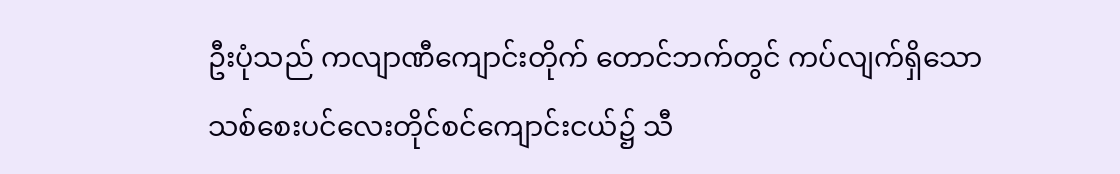ဦးပုံသည် ကလျာဏီကျောင်းတိုက် တောင်ဘက်တွင် ကပ်လျက်ရှိသော သစ်စေးပင်လေးတိုင်စင်ကျောင်းငယ်၌ သီ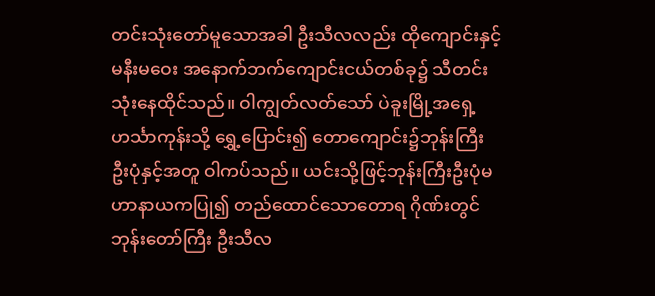တင်းသုံးတော်မူသောအခါ ဦးသီလလည်း ထိုကျောင်းနှင့် မနီးမဝေး အနောက်ဘက်ကျောင်းငယ်တစ်ခု၌ သီတင်းသုံးနေထိုင်သည်။ ဝါကျွတ်လတ်သော် ပဲခူးမြို့အရှေ့ဟင်္သာကုန်းသို့ ရွှေ့ပြောင်း၍ တောကျောင်း၌ဘုန်းကြီး ဦးပုံနှင့်အတူ ဝါကပ်သည်။ ယင်းသို့ဖြင့်ဘုန်းကြီးဦးပုံမဟာနာယကပြု၍ တည်ထောင်သောတောရ ဂိုဏ်းတွင် ဘုန်းတော်ကြီး ဦးသီလ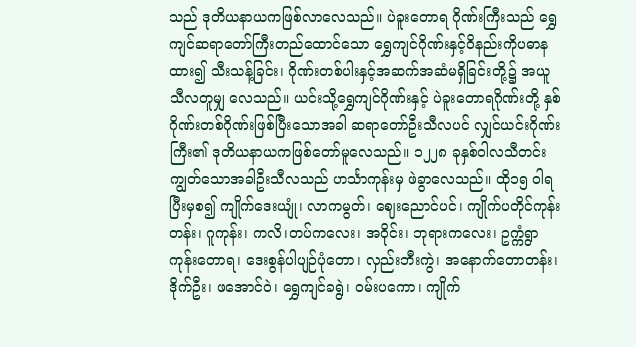သည် ဒုတိယနာယကဖြစ်လာလေသည်။ ပဲခူးတောရ ဂိုဏ်းကြီးသည် ရွှေကျင်ဆရာတော်ကြီးတည်ထောင်သော ရွှေကျင်ဂိုဏ်းနှင့်ဝိနည်းကိုပဓာနထား၍ သီးသန့်ခြင်း၊ ဂိုဏ်းတစ်ပါးနှင့်အဆက်အဆံမရှိခြင်းတို့၌ အယူသီလတူမျှ လေသည်။ ယင်းသို့ရွှေကျင်ဂိုဏ်းနှင့် ပဲခူးတောရဂိုဏ်းတို့ နှစ်ဂိုဏ်းတစ်ဂိုဏ်းဖြစ်ပြီးသောအခါ ဆရာတော်ဦးသီလပင် လျှင်ယင်းဂိုဏ်းကြီး၏ ဒုတိယနာယကဖြစ်တော်မူလေသည်။ ၁၂၂၈ ခုနှစ်ဝါလသီတင်းကျွတ်သောအခါဦးသီလသည် ဟင်္သာကုန်းမှ ဖဲခွာလေသည်။ ထို၁၅ ဝါရပြီးမှစ၍ ကျိုက်ဒေးယျုံ၊ လာကမွတ်၊ ဈေးညောင်ပင်၊ ကျိုက်ပတိုင်ကုန်းတန်း၊ ဂူကုန်း၊ ကလိ၊တပ်ကလေး၊ အဝိုင်း၊ ဘုရားကလေး၊ ဥက္ကံရွာကုန်းတောရ၊ ဒေးစွန်ပါပျဉ်ပုံတော၊ လှည်းဘီးကွဲ၊ အနောက်တောတန်း၊ ဒိုက်ဦး၊ ဖအောင်ဝဲ၊ ရွှေကျင်ခရွဲ၊ ဝမ်းပကော၊ ကျိုက်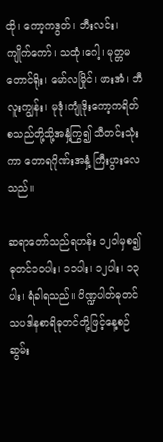ထို၊ ကော့ကဒွတ်၊ ဘီးလင်း၊ ကျိုက်ကော်၊ သထုံ၊ဂေါ့၊ မုတ္တမတောင်ရိုး၊ မော်လမြိုင်၊ ဖားအံ၊ ဘီလူးကျွန်း၊ မုဒုံ၊ကျုံဒိုးကော့ကရိတ်စသည်တို့သို့အနှံ့ကြွ၍ သီတင်းသုံးကာ တောရဂိုဏ်းအနှံ့ ကြီးပွားလေသည်။

ဆရာတော်သည်ရဟန်း ၁၂ဝါမှစ၍ ဓုတင်၁ဝပါး၊ ၁၁ပါး၊ ၁၂ပါး၊ ၁၃ပါး၊ ရံခါရသည်။ ပိဏ္ဍပါတ်ဓုတင် သပဒါနစာရိဓုတင်တို့ဖြင့်နေ့စဉ် ဆွမ်း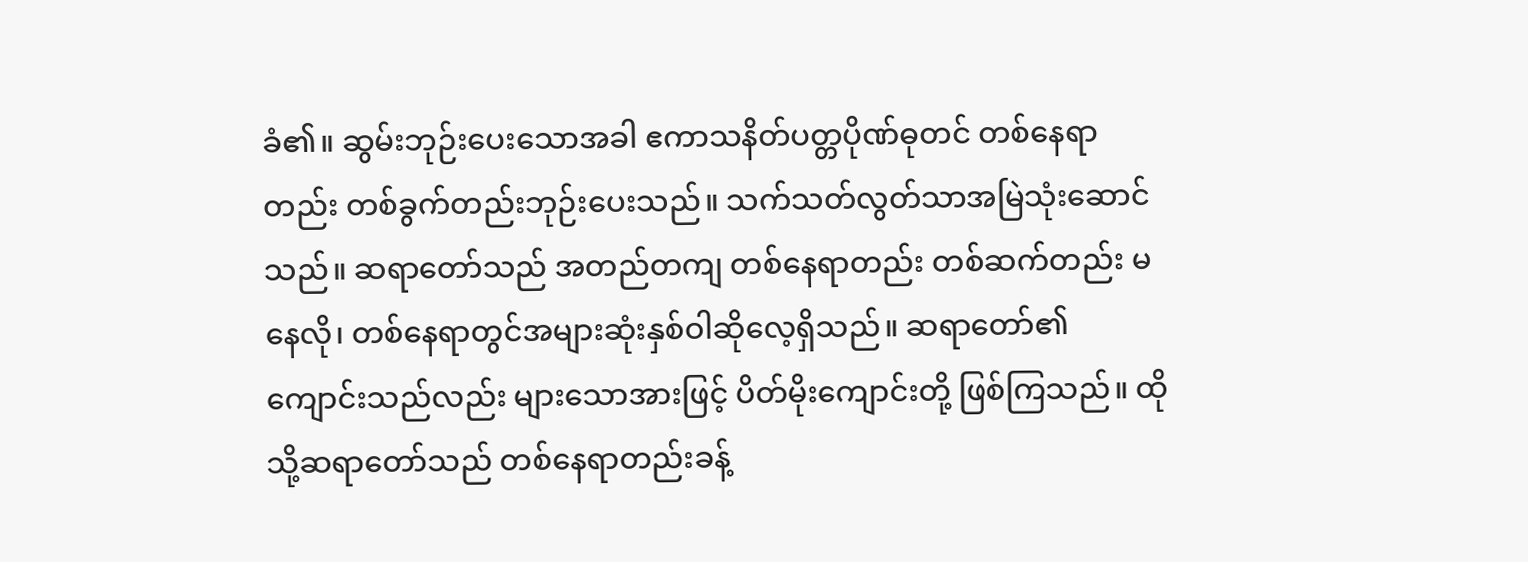ခံ၏။ ဆွမ်းဘုဉ်းပေးသောအခါ ဧကာသနိတ်ပတ္တပိုဏ်ဓုတင် တစ်နေရာတည်း တစ်ခွက်တည်းဘုဉ်းပေးသည်။ သက်သတ်လွတ်သာအမြဲသုံးဆောင်သည်။ ဆရာတော်သည် အတည်တကျ တစ်နေရာတည်း တစ်ဆက်တည်း မနေလို၊ တစ်နေရာတွင်အများဆုံးနှစ်ဝါဆိုလေ့ရှိသည်။ ဆရာတော်၏ ကျောင်းသည်လည်း များသောအားဖြင့် ပိတ်မိုးကျောင်းတို့ ဖြစ်ကြသည်။ ထိုသို့ဆရာတော်သည် တစ်နေရာတည်းခန့်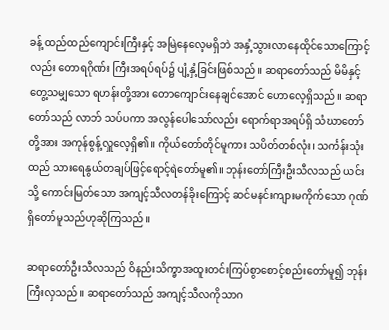ခန့် ထည်ထည်ကျောင်းကြီးနှင့် အမြဲနေလေ့မရှိဘဲ အနှံ့သွားလာနေထိုင်သောကြောင့်လည်း တောရဂိုဏ်း ကြီးအရပ်ရပ်၌ ပျံ့နှံ့ခြင်းဖြစ်သည်။ ဆရာတော်သည် မိမိနှင့် တွေ့သမျှသော ရဟန်းတို့အား တောကျောင်းနေချင်အောင် ဟောလေ့ရှိသည်။ ဆရာတော်သည် လာဘ် သပ်ပကာ အလွန်ပေါသော်လည်း ရောက်ရာအရပ်ရှိ သံဃာတော်တို့အား အကုန်စွန့်လှူလေ့ရှိ၏။ ကိုယ်တော်တိုင်မူကား သပိတ်တစ်လုံး၊ သင်္ကန်းသုံးထည် သားရေနွယ်တချပ်ဖြင့်ရောင့်ရဲတော်မူ၏။ ဘုန်းတော်ကြီးဦးသီလသည် ယင်းသို့ ကောင်းမြတ်သော အကျင့်သီလတန်ခိုးကြောင့် ဆင်မနင်းကျားမကိုက်သော ဂုဏ်ရှိတော်မူသည်ဟုဆိုကြသည်။

ဆရာတော်ဦးသီလသည် ဝိနည်းသိက္ခာအထူးတင်းကြပ်စွာစောင့်စည်းတော်မူ၍ ဘုန်းကြီးလှသည်။ ဆရာတော်သည် အကျင့်သီလကိုသာဂ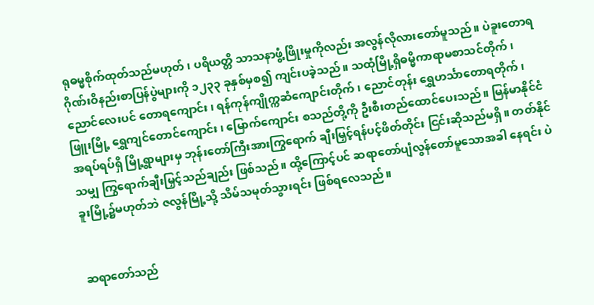ရုဓမ္မစိုက်ထုတ်သည်မဟုတ်၊ ပရိယတ္တိ သာသနာဖွံ့ဖြိုးမှုကိုလည်း အလွန်လိုလားတော်မူသည်။ ပဲခူးတောရဂိုဏ်းဝိနည်းစာပြန်ပွဲများကို ၁၂၃၃ ခုနှစ်မှစ၍ ကျင်းပခဲ့သည်။ သထုံမြို့ရှိဓမ္မိကာရာမစာသင်တိုက်၊ ညောင်လေးပင် တောရကျောင်း၊ ရန်ကုန်ကျိုက္ကဆံကျောင်းတိုက်၊ ညောင်တုန်း ရွှေဟင်္သာတောရတိုက်၊ ဖြူးမြို့ ရွှေကျင်တောင်ကျောင်း၊ မြောက်ကျောင်း စသည်တို့ကို ဦးစီးတည်ထောင်ပေးသည်။ မြန်မာနိုင်ငံအရပ်ရပ်ရှိ မြို့ရွာများမှ ဘုန်းတော်ကြီးအားကြွရောက် ချီးမြှင့်ရန်ပင့်ဖိတ်တိုင်း ငြင်းဆိုသည်မရှိ။ တတ်နိုင်သမျှ ကြွရောက်ချီးမြှင့်သည်ချည်း ဖြစ်သည်။ ထို့ကြောင့်ပင် ဆရာတော်ပျံလွန်တော်မူသောအခါ နေရင်း ပဲခူးမြို့၌မဟုတ်ဘဲ ဇလွန်မြို့သို့ သိမ်သမုတ်သွားရင်း ဖြစ်ရလေသည်။


ဆရာတော်သည်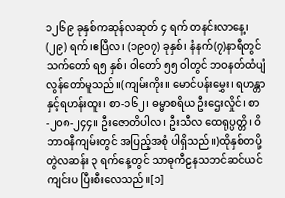၁၂၆၉ ခုနှစ်ကဆုန်လဆုတ် ၄ ရက် တနင်းလာနေ့၊ (၂၉) ရက်၊ဧပြီလ၊ (၁၉၀၇) ခုနှစ်၊ နံနက်(၇)နာရီတွင် သက်တော် ရ၅ နှစ်၊ ဝါတော် ၅၅ ဝါတွင် ဘဝနတ်ထံပျံလွန်တော်မူသည်။(ကျမ်းကိုး။ မောင်ပန်းမွှေး၊ ရဟန္တာနှင့်ရဟန်းထူး၊ စာ-၁၆၂၊ ဓမ္မာစရိယ ဦးဌေးလှိုင်၊ စာ-၂၀၈-၂၄၄။ ဦးဇောတိပါလ၊ ဦးသီလ ထေရုပ္ပတ္တိ၊ ဝိဘာဝနီကျမ်းတွင် အပြည့်အစုံ ပါရှိသည်။)ထိုနှစ်တပို့တွဲလဆန်း ၃ ရက်နေ့တွင် သာဓုကီဠနသဘင်ဆင်ယင် ကျင်းပ ပြီးစီးလေသည်။[၁]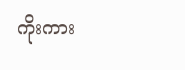ကိုးကား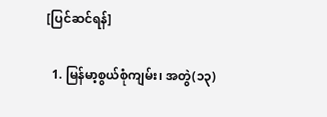[ပြင်ဆင်ရန်]

  1. မြန်မာ့စွယ်စုံကျမ်း၊ အတွဲ(၁၃)